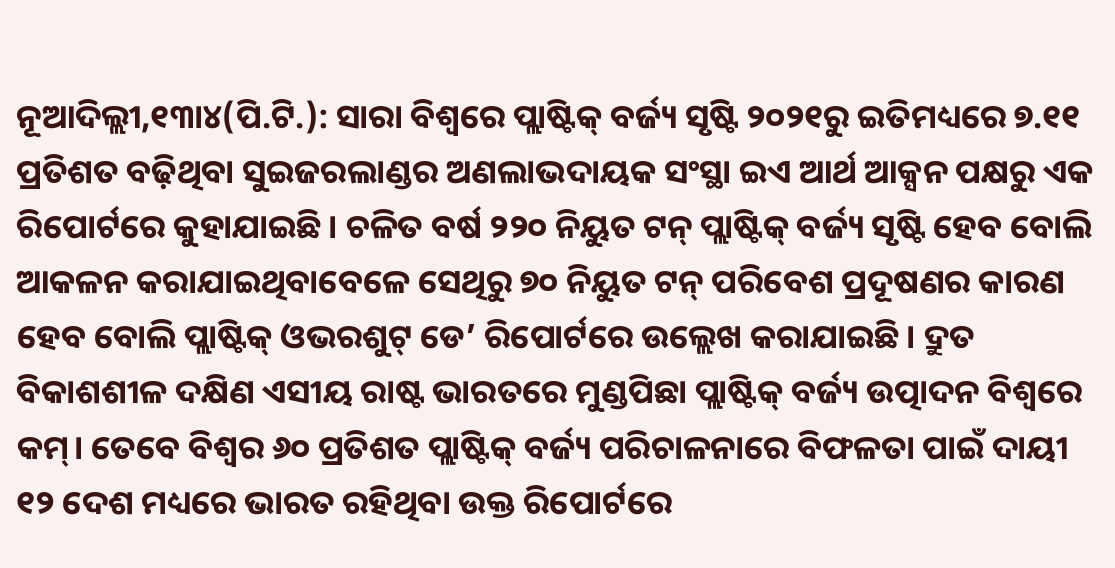ନୂଆଦିଲ୍ଲୀ,୧୩ା୪(ପି.ଟି.): ସାରା ବିଶ୍ୱରେ ପ୍ଲାଷ୍ଟିକ୍ ବର୍ଜ୍ୟ ସୃଷ୍ଟି ୨୦୨୧ରୁ ଇତିମଧ୍ୟରେ ୭.୧୧ ପ୍ରତିଶତ ବଢ଼ିଥିବା ସୁଇଜରଲାଣ୍ଡର ଅଣଲାଭଦାୟକ ସଂସ୍ଥା ଇଏ ଆର୍ଥ ଆକ୍ସନ ପକ୍ଷରୁ ଏକ ରିପୋର୍ଟରେ କୁହାଯାଇଛି। ଚଳିତ ବର୍ଷ ୨୨୦ ନିୟୁତ ଟନ୍ ପ୍ଲାଷ୍ଟିକ୍ ବର୍ଜ୍ୟ ସୃଷ୍ଟି ହେବ ବୋଲି ଆକଳନ କରାଯାଇଥିବାବେଳେ ସେଥିରୁ ୭୦ ନିୟୁତ ଟନ୍ ପରିବେଶ ପ୍ରଦୂଷଣର କାରଣ ହେବ ବୋଲି ପ୍ଲାଷ୍ଟିକ୍ ଓଭରଶୁଟ୍ ଡେ’ ରିପୋର୍ଟରେ ଉଲ୍ଲେଖ କରାଯାଇଛି। ଦ୍ରୁତ ବିକାଶଶୀଳ ଦକ୍ଷିଣ ଏସୀୟ ରାଷ୍ଟ ଭାରତରେ ମୁଣ୍ଡପିଛା ପ୍ଲାଷ୍ଟିକ୍ ବର୍ଜ୍ୟ ଉତ୍ପାଦନ ବିଶ୍ୱରେ କମ୍। ତେବେ ବିଶ୍ୱର ୬୦ ପ୍ରତିଶତ ପ୍ଲାଷ୍ଟିକ୍ ବର୍ଜ୍ୟ ପରିଚାଳନାରେ ବିଫଳତା ପାଇଁ ଦାୟୀ ୧୨ ଦେଶ ମଧ୍ୟରେ ଭାରତ ରହିଥିବା ଉକ୍ତ ରିପୋର୍ଟରେ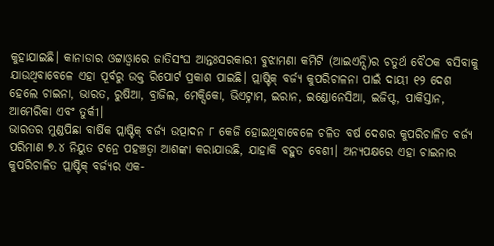କୁହାଯାଇଛି। କାନାଡାର ଓଟ୍ଟାଓ୍ବାରେ ଜାତିସଂଘ ଆନ୍ତଃସରକାରୀ ବୁଝାମଣା କମିଟି (ଆଇଏନ୍ସି)ର ଚତୁର୍ଥ ବୈଠକ ବସିବାକୁ ଯାଉଥିବାବେଳେ ଏହା ପୂର୍ବରୁ ଉକ୍ତ ରିପୋର୍ଟ ପ୍ରକାଶ ପାଇଛି। ପ୍ଲାଷ୍ଟିକ୍ ବର୍ଜ୍ୟ କୁପରିଚାଳନା ପାଇଁ ଦାୟୀ ୧୨ ଦେଶ ହେଲେ ଚାଇନା, ଭାରତ, ରୁଷିଆ, ବ୍ରାଜିଲ, ମେକ୍ସିକୋ, ଭିଏଟ୍ନାମ, ଇରାନ, ଇଣ୍ଡୋନେସିଆ, ଇଜିପ୍ଟ, ପାକିସ୍ତାନ, ଆମେରିକା ଏବଂ ତୁର୍କୀ।
ଭାରତର ମୁଣ୍ଡପିଛା ବାର୍ଷିକ ପ୍ଲାଷ୍ଟିକ୍ ବର୍ଜ୍ୟ ଉତ୍ପାଦନ ୮ କେଜି ହୋଇଥିବାବେଳେ ଚଳିତ ବର୍ଷ ଦେଶର କୁପରିଚାଳିତ ବର୍ଜ୍ୟ ପରିମାଣ ୭.୪ ନିୟୁତ ଟନ୍ରେ ପହଞ୍ଚତ୍ବା ଆଶଙ୍କା କରାଯାଉଛି, ଯାହାକି ବହୁତ ବେଶୀ। ଅନ୍ୟପକ୍ଷରେ ଏହା ଚାଇନାର କୁପରିଚାଳିତ ପ୍ଲାଷ୍ଟିକ୍ ବର୍ଜ୍ୟର ଏକ-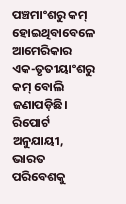ପଞ୍ଚମାଂଶରୁ କମ୍ ହୋଇଥିବାବେଳେ ଆମେରିକାର ଏକ-ତୃତୀୟାଂଶରୁ କମ୍ ବୋଲି ଜଣାପଡ଼ିଛି। ରିପୋର୍ଟ ଅନୁଯାୟୀ, ଭାରତ ପରିବେଶକୁ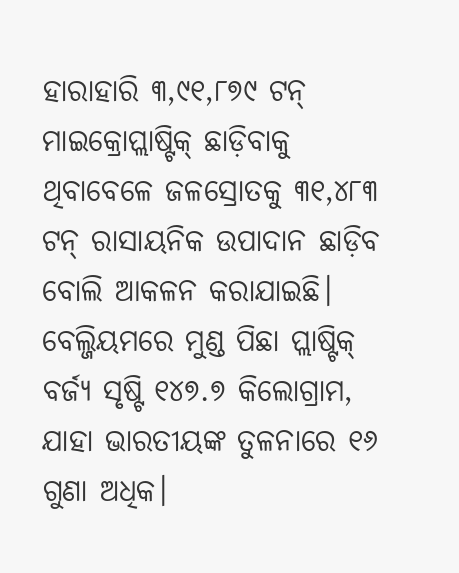ହାରାହାରି ୩,୯୧,୮୭୯ ଟନ୍ ମାଇକ୍ରୋପ୍ଲାଷ୍ଟିକ୍ ଛାଡ଼ିବାକୁ ଥିବାବେଳେ ଜଳସ୍ରୋତକୁ ୩୧,୪୮୩ ଟନ୍ ରାସାୟନିକ ଉପାଦାନ ଛାଡ଼ିବ ବୋଲି ଆକଳନ କରାଯାଇଛି।
ବେଲ୍ଜିୟମରେ ମୁଣ୍ଡ ପିଛା ପ୍ଲାଷ୍ଟିକ୍ ବର୍ଜ୍ୟ ସୃଷ୍ଟି ୧୪୭.୭ କିଲୋଗ୍ରାମ, ଯାହା ଭାରତୀୟଙ୍କ ତୁଳନାରେ ୧୬ ଗୁଣା ଅଧିକ।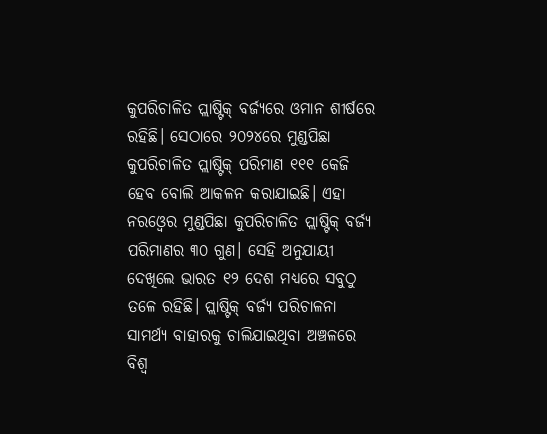କୁପରିଚାଳିତ ପ୍ଲାଷ୍ଟିକ୍ ବର୍ଜ୍ୟରେ ଓମାନ ଶୀର୍ଷରେ ରହିଛି। ସେଠାରେ ୨୦୨୪ରେ ମୁଣ୍ଡପିଛା କୁପରିଚାଳିତ ପ୍ଲାଷ୍ଟିକ୍ ପରିମାଣ ୧୧୧ କେଜି ହେବ ବୋଲି ଆକଳନ କରାଯାଇଛି। ଏହା ନରଓ୍ବେର ମୁଣ୍ଡପିଛା କୁପରିଚାଳିତ ପ୍ଲାଷ୍ଟିକ୍ ବର୍ଜ୍ୟ ପରିମାଣର ୩୦ ଗୁଣ। ସେହି ଅନୁଯାୟୀ ଦେଖିଲେ ଭାରତ ୧୨ ଦେଶ ମଧ୍ୟରେ ସବୁଠୁ ତଳେ ରହିଛି। ପ୍ଲାଷ୍ଟିକ୍ ବର୍ଜ୍ୟ ପରିଚାଳନା ସାମର୍ଥ୍ୟ ବାହାରକୁ ଚାଲିଯାଇଥିବା ଅଞ୍ଚଳରେ ବିଶ୍ୱ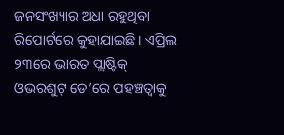ଜନସଂଖ୍ୟାର ଅଧା ରହୁଥିବା ରିପୋର୍ଟରେ କୁହାଯାଇଛି। ଏପ୍ରିଲ ୨୩ରେ ଭାରତ ପ୍ଲାଷ୍ଟିକ୍ ଓଭରଶୁଟ୍ ଡେ’ରେ ପହଞ୍ଚତ୍ବାକୁ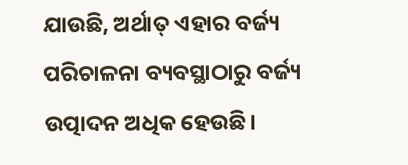ଯାଉଛି, ଅର୍ଥାତ୍ ଏହାର ବର୍ଜ୍ୟ ପରିଚାଳନା ବ୍ୟବସ୍ଥାଠାରୁ ବର୍ଜ୍ୟ ଉତ୍ପାଦନ ଅଧିକ ହେଉଛି।